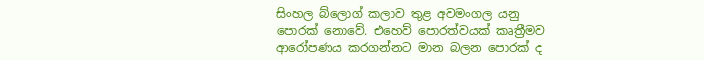සිංහල බ්ලොග් කලාව තුළ අවමංගල යනු පොරක් නොවේ. එහෙව් පොරත්වයක් කෘත්‍රීමව ආරෝපණය කරගන්නට මාන බලන පොරක් ද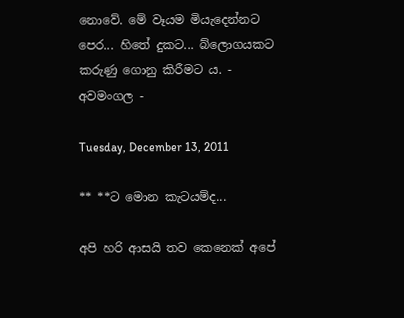නොවේ. මේ වෑයම මියැදෙන්නට පෙර... හිතේ දුකට... බ්ලොගයකට කරුණු ගොනු කිරීමට ය. - අවමංගල -

Tuesday, December 13, 2011

** **ට මොන කැටයම්ද...

අපි හරි ආසයි තව කෙනෙක් අපේ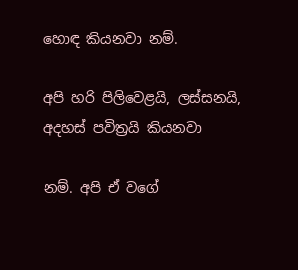හොඳ කියනවා නම්.

අපි හරි පිලිවෙළයි, ලස්සනයි, අදහස් පවිත්‍රයි කියනවා

නම්. අපි ඒ වගේ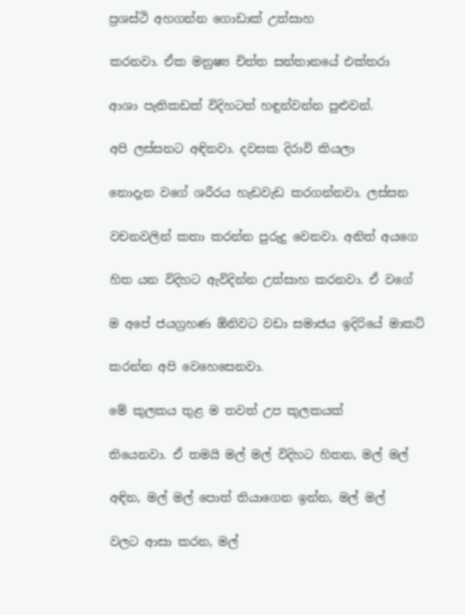ප්‍රශස්ථි අහගන්න ගොඩාක් උත්සාහ

කරනවා. ඒක මනුෂ්‍ය චිත්ත සන්තානයේ එක්තරා

ආශා පැතිකඩක් විදිහටත් හඳුන්වන්න පුළුවන්.

අපි ලස්සනට අඳිනවා. දවසක දිරාවි කියලා

නොදැන වගේ ශරීරය හැඩවැඩ කරගන්නවා. ලස්සන

වචනවලින් කතා කරන්න පුරුදු වෙනවා. අනිත් අයගෙ

හිත යන විදිහට ඇවිදින්න උත්සාහ කරනවා. ඒ වගේ

ම අපේ ජයග්‍රහණ ඕනිවට වඩා සමාජය ඉදිරියේ මාකට්

කරන්න අපි වෙහෙසෙනවා.

මේ කුලකය තුළ ම තවත් උප කුලකයක්

තියෙනවා. ඒ තමයි මල් මල් විදිහට හිතන, මල් මල්

අඳින, මල් මල් පොත් තියාගෙන ඉන්න, මල් මල්

වලට ආසා කරන, මල්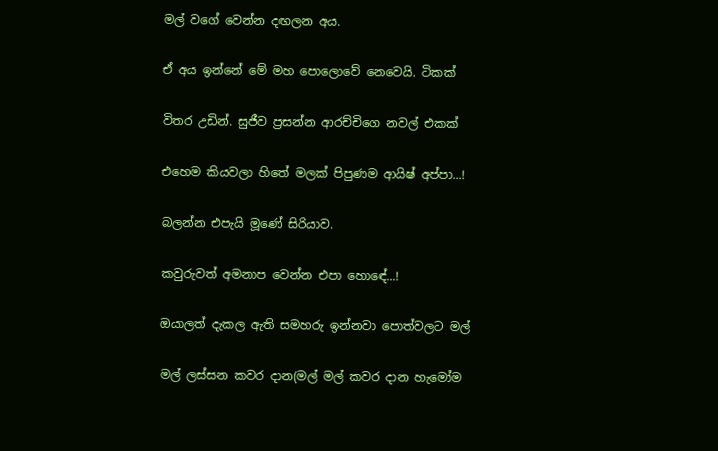මල් වගේ වෙන්න දඟලන අය.

ඒ අය ඉන්නේ මේ මහ පොලොවේ නෙවෙයි. ටිකක්

විතර උඩින්. සුජීව ප්‍රසන්න ආරච්චිගෙ නවල් එකක්

එහෙම කියවලා හිතේ මලක් පිපුණම ආයිෂ් අප්පා...!

බලන්න එපැයි මූණේ සිරියාව.

කවුරුවත් අමනාප වෙන්න එපා හොඳේ...!

ඔයාලත් දැකල ඇති සමහරු ඉන්නවා පොත්වලට මල්

මල් ලස්සන කවර දාන(මල් මල් කවර දාන හැමෝම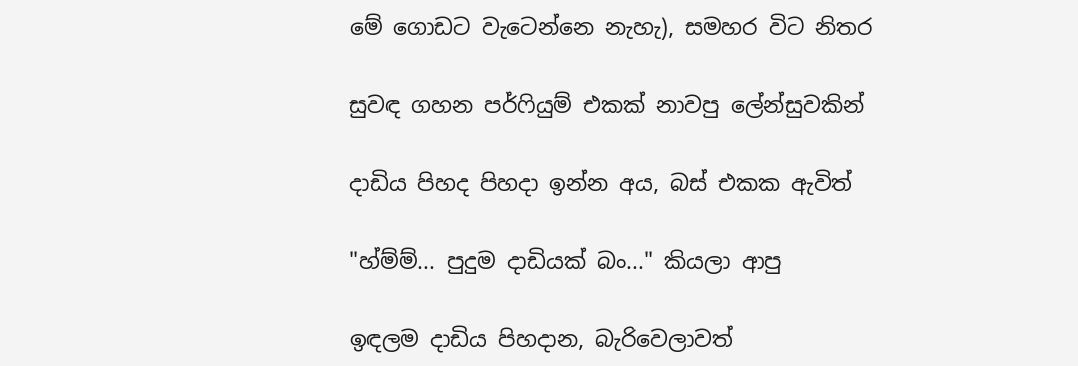මේ ගොඩට වැටෙන්නෙ නැහැ), සමහර විට නිතර

සුවඳ ගහන පර්ෆියුම් එකක් නාවපු ලේන්සුවකින්

දාඩිය පිහද පිහදා ඉන්න අය, බස් එකක ඇවිත්

"හ්ම්ම්... පුදුම දාඩියක් බං..." කියලා ආපු

ඉඳලම දාඩිය පිහදාන, බැරිවෙලාවත්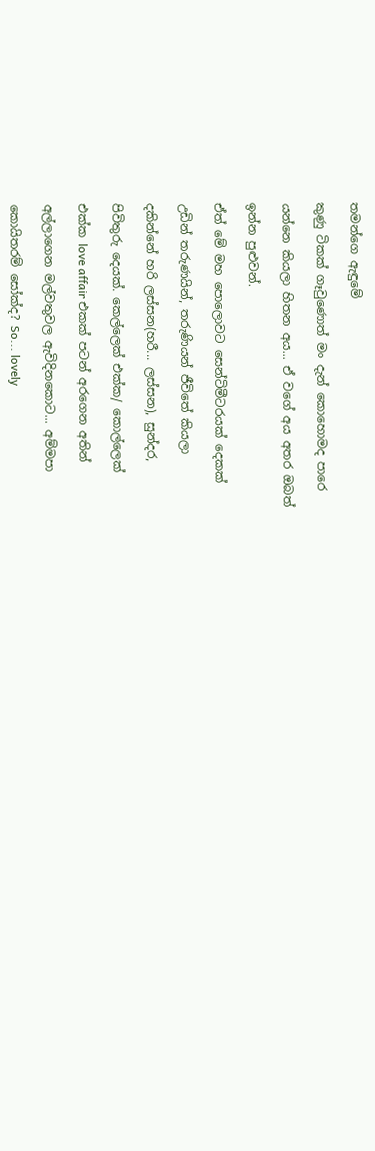තමන්ගෙ ඇඳුමේ

කුණු ටිකක් ගෑවුණොත් මං දැන් කොහොමද පාරෙ

යන්නෙ කියලා හිතන අය... ඒ වගේ අය අතර ඔබත්

ඉන්න පුළුවන්.

ඒත් මේ මහ පොලොවට සෙන්ටිමීටරයක් දෙකක්

උඩින් තරුණයින්, තරුණියන් ජීවිතේ කියලා

දකින්නේ හරි ලස්සන(හරී... ලස්සන), සුන්දර,

පිවිතුරු දෙයක්. කෙල්ලෙක් එක්ක/ කොල්ලෙක්

එක්ක love affair එකක් පටන් අරගෙන අතින්

අල්ලාගෙන මල්වතුවල ඇවිදිනකොට... අම්මපා

කොයිතරම් සෝක්ද? So... lovely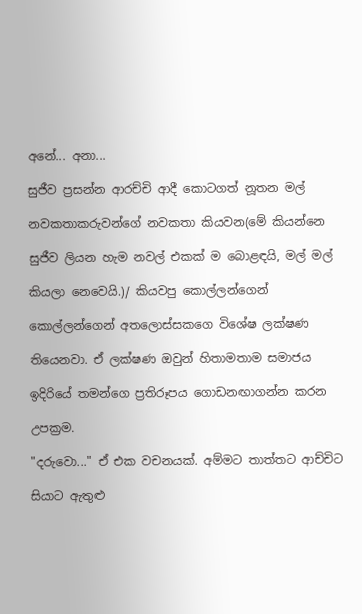අනේ... අනා...

සුජීව ප්‍රසන්න ආරච්චි ආදී කොටගත් නූතන මල්

නවකතාකරුවන්ගේ නවකතා කියවන(මේ කියන්නෙ

සුජීව ලියන හැම නවල් එකක් ම බොළඳයි, මල් මල්

කියලා නෙවෙයි.)/ කියවපු කොල්ලන්ගෙන්

කොල්ලන්ගෙන් අතලොස්සකගෙ විශේෂ ලක්ෂණ

තියෙනවා. ඒ ලක්ෂණ ඔවුන් හිතාමතාම සමාජය

ඉදිරියේ තමන්ගෙ ප්‍රතිරූපය ගොඩනඟාගන්න කරන

උපක්‍රම.

"දරුවො..." ඒ එක වචනයක්. අම්මට තාත්තට ආච්චිට

සියාට ඇතුළු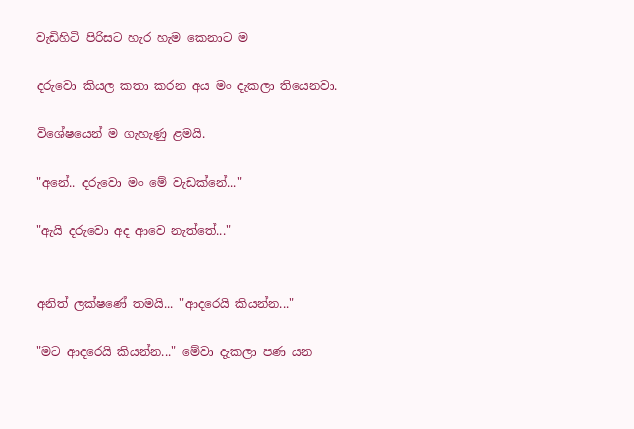වැඩිහිටි පිරිසට හැර හැම කෙ‍නාට ම

දරුවො කියල කතා කරන අය මං දැකලා තියෙනවා.

විශේෂයෙන් ම ගැහැණු ළමයි.

"අනේ.. දරුවො මං මේ වැඩක්නේ..."

"ඇයි දරුවො අද ආවෙ නැත්තේ..."


අනිත් ලක්ෂණේ තමයි... "ආදරෙයි කියන්න..."

"මට ආදරෙයි කියන්න..." මේවා දැකලා පණ යන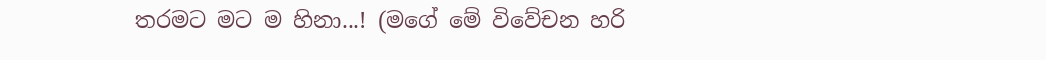තරමට මට ම හිනා...! (මගේ මේ විවේචන හරි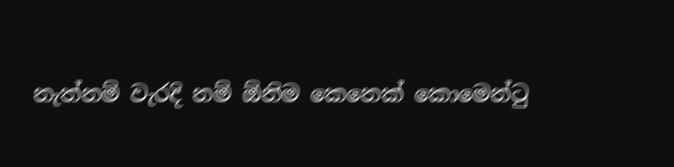නැත්නම් වැරදි නම් ඕනිම කෙනෙක් කොමෙන්ටු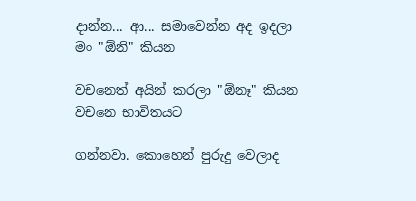දාන්න... ආ... සමාවෙන්න අද ඉදලා මං "ඕනි" කියන

වචනෙත් අයින් ක‍රලා "ඕනෑ" කියන වචනෙ භාවිතයට

ගන්නවා. කොහෙන් පුරුදු වෙලාද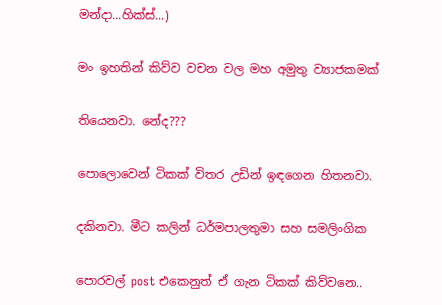මන්දා...හික්ස්...)

මං ඉහතින් කිව්ව වචන වල මහ අමුතු ව්‍යාජකමක්

තියෙනවා. නේද???

පොලොවෙන් ටිකක් විතර උඩින් ඉඳගෙන හිතනවා.

දකිනවා. මීට කලින් ධර්මපාලතුමා සහ සමලිංගික

පොරවල් post එකෙනුත් ඒ ගැන ටිකක් කිව්වනෙ..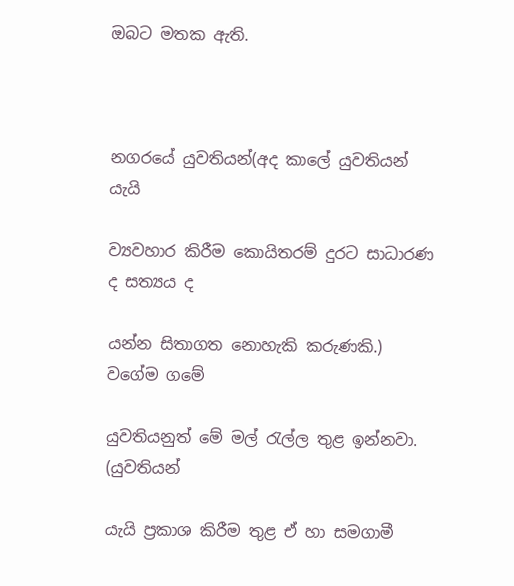ඔබට මතක ඇති.



නගරයේ යුවතියන්(අද කාලේ යුවතියන් යැයි

ව්‍යවහාර කිරීම කොයිතරම් දුරට සාධාරණ ද සත්‍යය ද

යන්න සිතාගත නොහැකි කරුණකි.) වගේම ගමේ

යුවතියනුත් මේ මල් රැල්ල තුළ ඉන්නවා. (යුවතියන්

යැයි ප්‍රකාශ කිරීම තුළ ඒ හා සමගාමී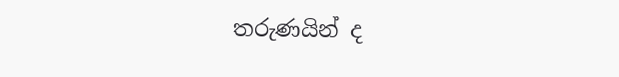තරුණයින් ද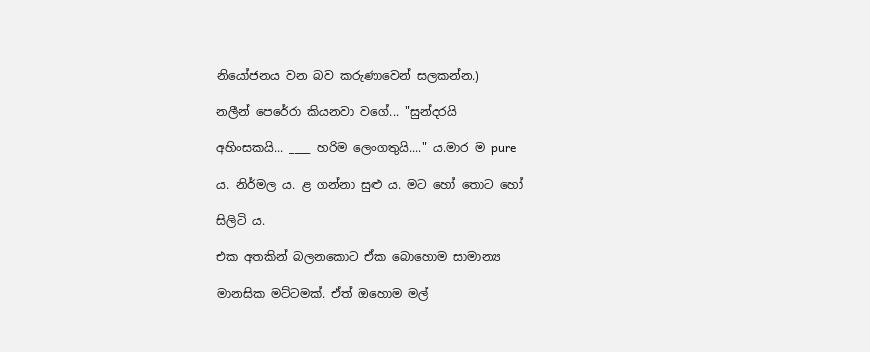නියෝජනය වන බව කරුණාවෙන් සලකන්න.)

නලීන් පෙරේරා කියනවා වගේ... "සුන්දරයි

අහිංසකයි... ____ හරිම ලෙංගතුයි...." ය.මාර ම pure

ය. නිර්මල ය. ළ ගන්නා සුළු ය. මට හෝ තොට හෝ

සිලිටි ය.

එක අතකින් බලනකොට ඒක බොහොම සාමාන්‍ය

මානසික මට්ටමක්. ඒත් ඔහොම මල්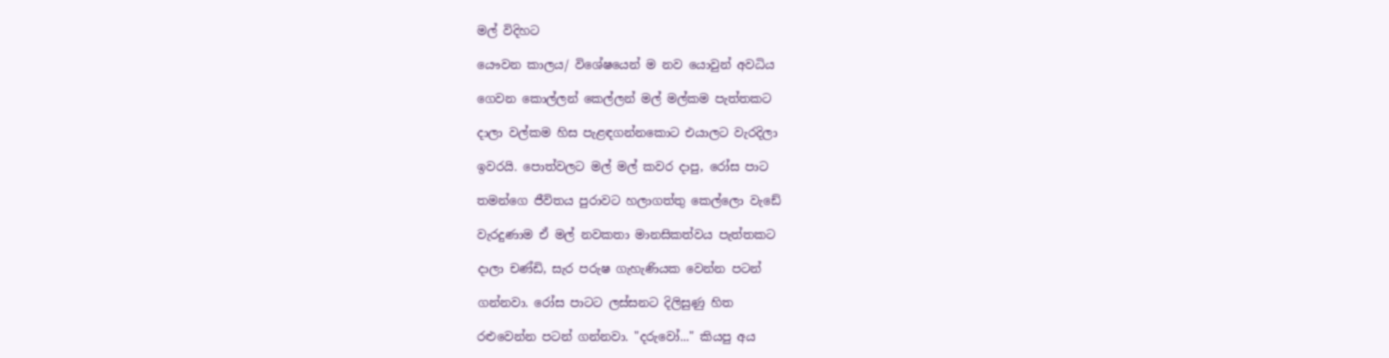මල් විදිහට

යෞවන කාලය/ විශේෂයෙන් ම නව යොවුන් අවධිය

ගෙවන කොල්ලන් කෙල්ලන් මල් මල්කම පැත්තකට

දාලා වල්කම හිස පැළඳගන්නකොට එයාලට වැරදිලා

ඉවරයි. පොත්වලට මල් මල් කවර දාපු, රෝස පාට

තමන්ගෙ ජීවිතය පුරාවට හලාගත්තු කෙල්ලො වැඩේ

වැරදුණාම ඒ මල් නවකතා මානසිකත්වය පැත්තකට

දාලා චණ්ඩි, සැර පරුෂ ගැහැණියක වෙන්න පටන්

ගන්නවා. රෝස පාටට ලස්සනට දිලිසුණු හිත

රළුවෙන්න පටන් ගන්නවා. "දරුවෝ..." කියපු අය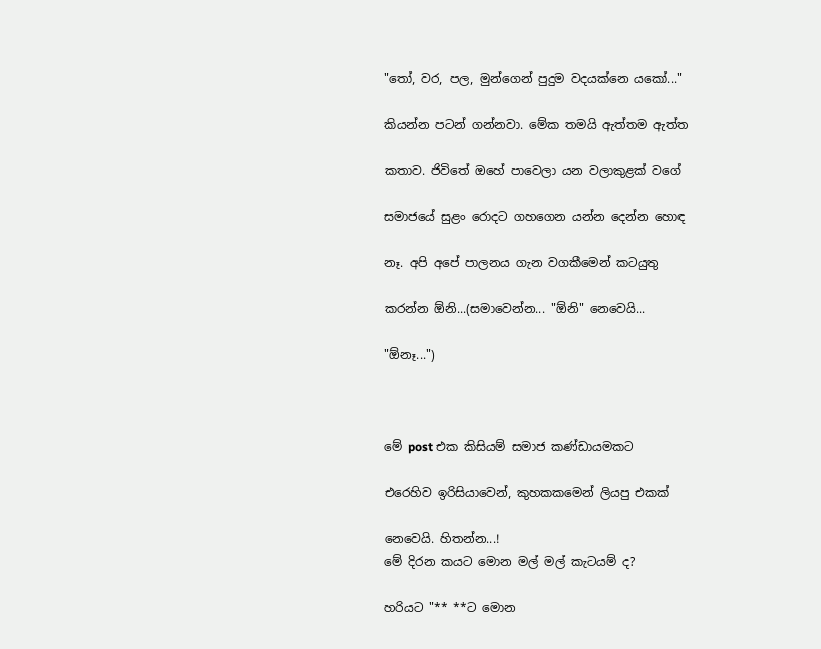"තෝ, වර, පල, මුන්ගෙන් පුදුම වදයක්නෙ යකෝ..."

කියන්න පටන් ගන්නවා. මේක තමයි ඇත්තම ඇත්ත

කතාව. ජිවිතේ ඔහේ පාවෙලා යන වලාකුළක් වගේ

සමාජයේ සුළං රොදට ගහගෙන යන්න දෙන්න හොඳ

නෑ. අපි අපේ පාලනය ගැන වගකීමෙන් කටයුතු

කරන්න ඕනි...(සමාවෙන්න... "ඕනි" නෙවෙයි...

"ඕනෑ...")



මේ post එක කිසියම් සමාජ කණ්ඩායමකට

එරෙහිව ඉරිසියාවෙන්, කුහකකමෙන් ලියපු එකක්

නෙවෙයි. හිතන්න...!
මේ දිරන කයට මොන ‍මල් මල් කැටයම් ද?

හරියට "** **ට මොන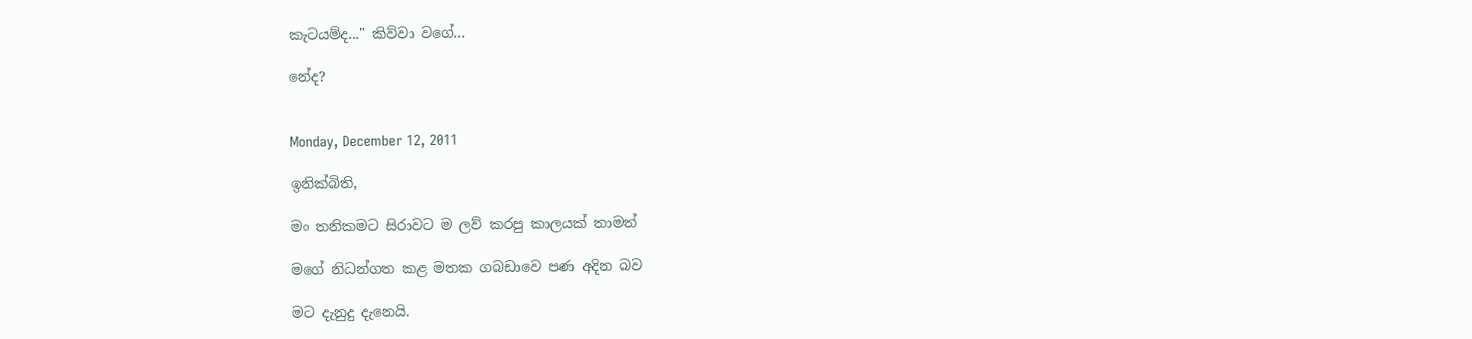කැටයම්ද..." කිව්වා වගේ...

නේද?


Monday, December 12, 2011

ඉනික්බිති,

මං තනිකමට සිරාවට ම ලව් කරපු කාලයක් තාමත්

මගේ නිධන්ගත කළ මතක ගබඩාවෙ පණ අදින බව

මට දැනුදු දැනෙයි.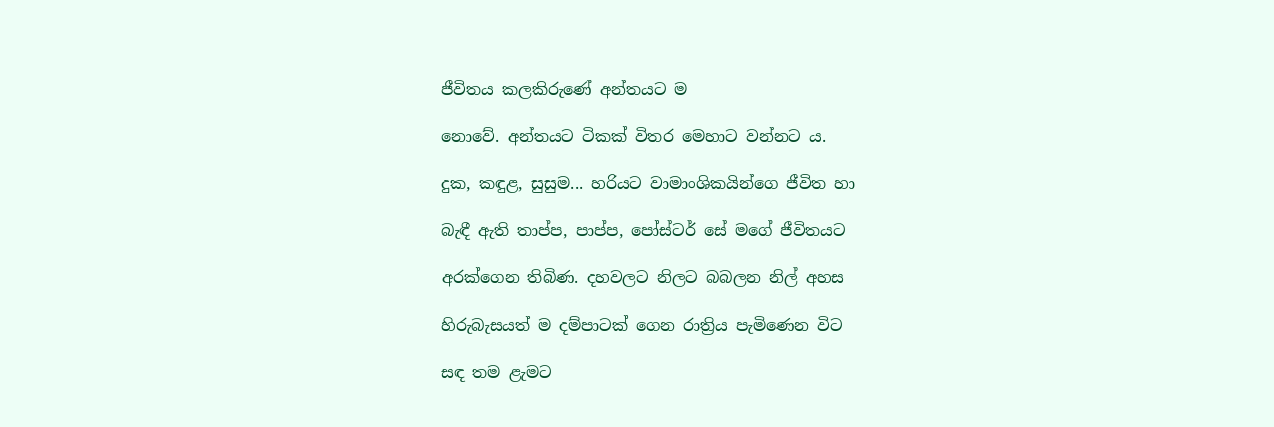ජීවිතය කලකිරුණේ අන්තයට ම

නොවේ. අන්තයට ටිකක් විතර මෙහාට වන්නට ය.

දුක, කඳුළ, සුසුම... හරියට වාමාංශිකයින්ගෙ ජීවිත හා

බැඳී ඇති තාප්ප, පාප්ප, පෝස්ටර් සේ මගේ ජීවිතයට

අරක්ගෙන තිබිණ. දහවලට නිලට බබලන නිල් අහස

හිරුබැසයත් ම දම්පාටක් ගෙන රාත්‍රිය පැමිණෙන විට

සඳ තම ළැමට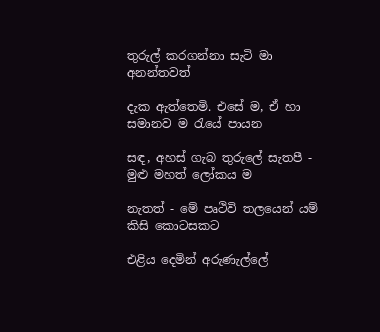තුරුල් කරගන්නා සැටි මා අනන්තවත්

දැක ඇත්තෙමි. එසේ ම, ඒ හා සමානව ම රැයේ පායන

සඳ, අහස් ගැබ තුරුලේ සැතපී - මුළු මහත් ලෝකය ම

නැතත් - මේ පෘථිවි තලයෙන් යම් කිසි කොටසකට

එළිය දෙමින් අරුණැල්ලේ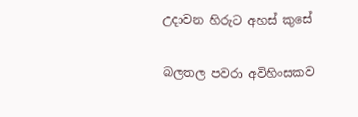උදාවන හිරුට අහස් කුසේ

බලතල පවරා අවිහිංසකව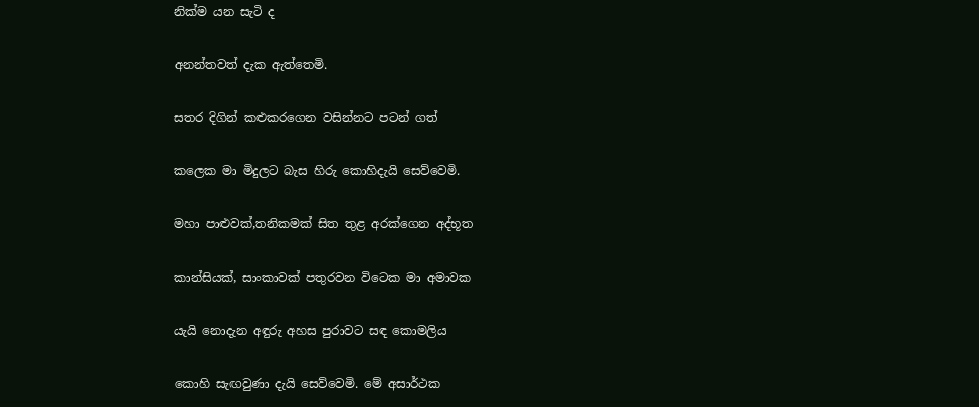නික්ම යන සැටි ද

අනන්තවත් දැක ඇත්තෙමි.

සතර දිගින් කළුකරගෙන වසින්නට පටන් ගත්

කලෙක මා මිදුලට බැස හිරු කොහිදැයි සෙව්වෙමි.

මහා පාළුවක්,තනිකමක් සිත තුළ අරක්ගෙන අද්භූත

කාන්සියක්, සාංකාවක් පතුරවන විටෙක මා අමාවක

යැයි නොදැන අඳුරු අහස පුරාවට සඳ කොමලිය

කොහි සැඟවුණා දැයි සෙව්වෙමි. මේ අසාර්ථක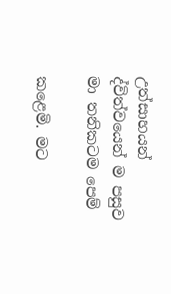උත්සාහයන් ද්විත්වයෙන් ම පසුව මා තනිකටම පෙම්

කළෙමි. මට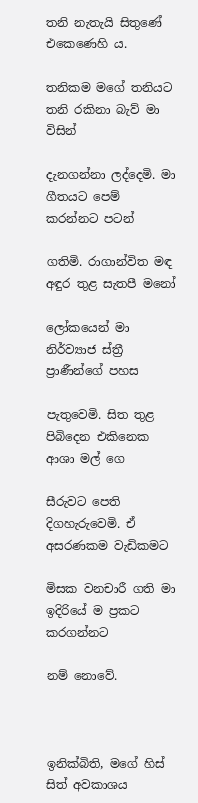තනි නැතැයි සිතුණේ එකෙණෙහි ය.

තනිකම මගේ තනියට තනි රකිනා බැව් මා විසින්

දැනගන්නා ලද්දෙමි. මා ගීතයට පෙම් කරන්නට පටන්

ගතිමි. රාගාන්විත මඳ අඳුර තුළ සැතපී මනෝ

ලෝකයෙන් මා නිර්ව්‍යාජ ස්ත්‍රී ප්‍රාණීන්ගේ පහස

පැතුවෙමි. සිත තුළ පිබිදෙන එකිනෙක ආශා මල් ගෙ

සීරුවට පෙති දිගහැරුවෙමි. ඒ අසරණකම වැඩිකමට

මිසක වනචාරී ගති මා ඉදිරියේ ම ප්‍රකට කරගන්නට

නම් නොවේ.



ඉනික්බිති, මගේ හිස් සිත් අවකාශය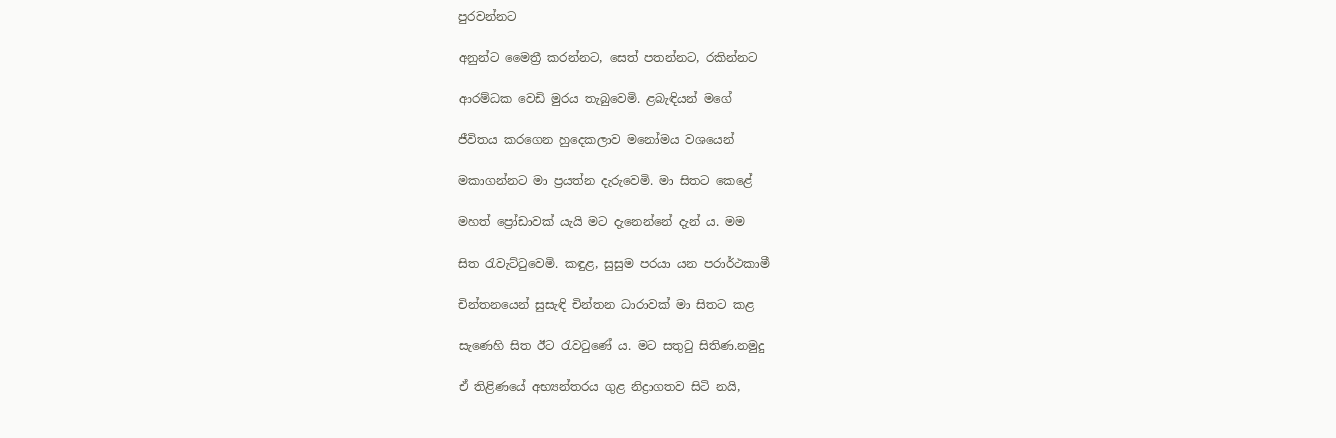පුරවන්නට

අනුන්ට මෛත්‍රී කරන්නට, සෙත් පතන්නට, රකින්නට

ආරම්ධක වෙඩි මුරය තැබුවෙමි. ළබැඳියන් මගේ

ජීවිතය කරගෙන හුදෙකලාව මනෝමය වශයෙන්

මකාගන්නට මා ප්‍රයත්න දැරුවෙමි. මා සිතට කෙළේ

මහත් ප්‍රෝඩාවක් යැයි මට දැනෙන්නේ දැන් ය. මම

සිත රැවැට්ටුවෙමි. කඳුළ, සුසුම පරයා යන පරාර්ථකාමී

චින්තනයෙන් සුසැඳි චින්තන ධාරාවක් මා සිතට කළ

සැණෙහි සිත ඊට රැවටුණේ ය. මට සතුටු සිතිණ.නමුදු

ඒ තිළිණයේ අභ්‍යන්තරය ගුළ නිද්‍රාගතව සිටි නයි,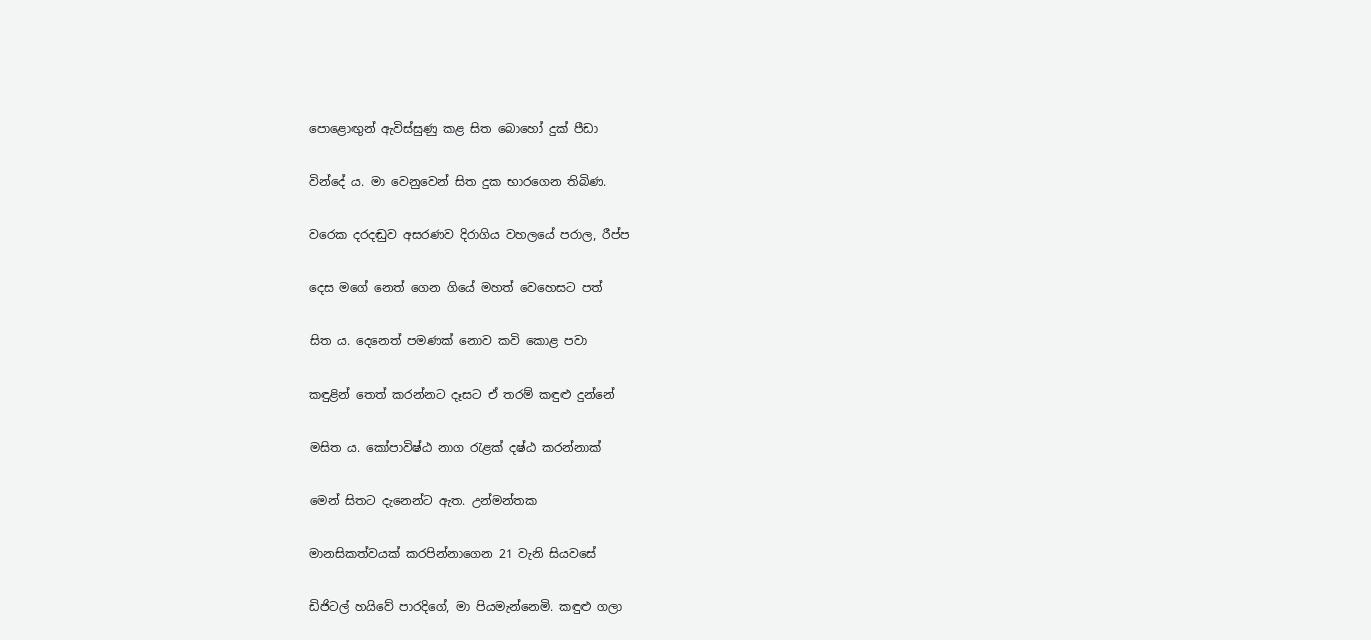පොළොඟුන් ඇවිස්සුණු කළ සිත බොහෝ දුක් පීඩා

වින්දේ ය. මා වෙනුවෙන් සිත දුක භාරගෙන තිබිණ.

වරෙක දරදඬුව අසරණව දිරාගිය වහලයේ පරාල, රීප්ප

දෙස මගේ නෙත් ගෙන ගියේ මහත් වෙහෙසට පත්

සිත ය. දෙනෙත් පමණක් නොව කවි කොළ පවා

කඳුළින් තෙත් කරන්නට දෑසට ඒ තරම් කඳුළු දුන්නේ

මසිත ය. කෝපාවිෂ්ඨ නාග රැළක් දෂ්ඨ කරන්නාක්

මෙන් සිතට දැනෙන්ට ඇත. උන්මන්තක

මානසිකත්වයක් කරපින්නාගෙන 21 වැනි සියවසේ

ඩිජිටල් හයිවේ පාරදිගේ, මා පියමැන්නෙමි. කඳුළු ගලා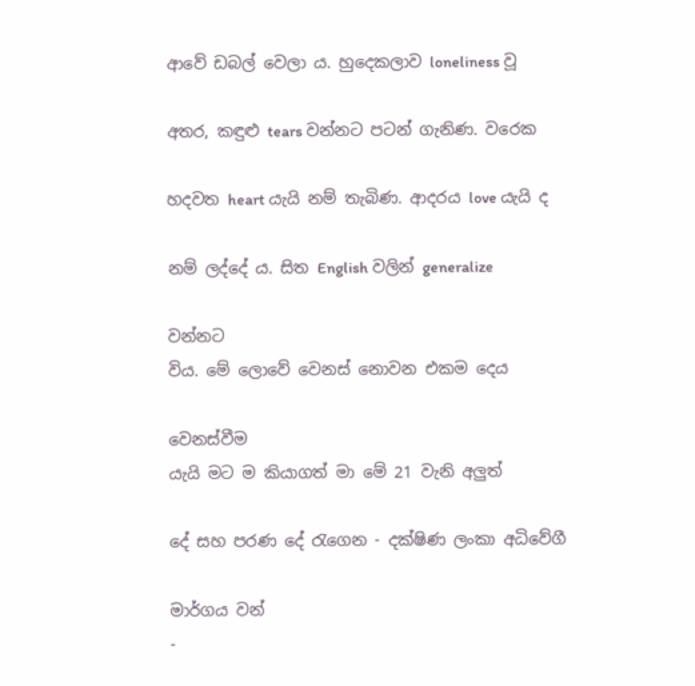ආවේ ඩබල් වෙලා ය. හුදෙකලාව loneliness වූ

අතර, කඳුළු tears වන්නට පටන් ගැනිණ. වරෙක

හදවත heart යැයි නම් තැබිණ. ආදරය love යැයි ද

නම් ලද්දේ ය. සිත English වලින් generalize

වන්නට
විය. මේ ලොවේ වෙනස් නොවන එකම දෙය

වෙනස්වීම
යැයි මට ම කියාගත් මා මේ 21 වැනි අලුත්

දේ සහ පරණ දේ රැගෙන - දක්ෂිණ ලංකා අධිවේගී

මාර්ගය වන්
-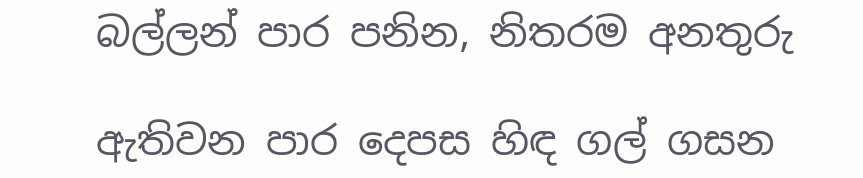බල්ලන් පාර පනින, නිතරම අනතුරු

ඇතිවන පාර දෙපස හිඳ ගල් ගසන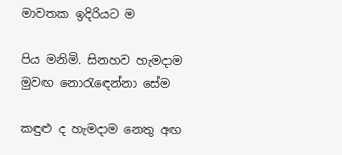මාවතක ඉදිරියට ම

පිය මනිමි. සිනහව හැමදාම මුවඟ නොරැඳෙන්නා සේම

කඳුළු ද හැමදාම නෙතු අඟ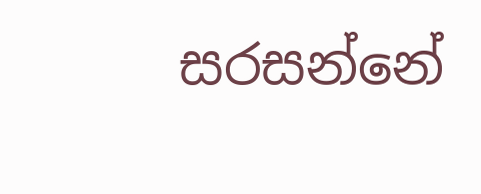සරසන්නේ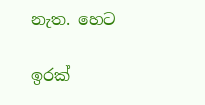නැත. හෙට

ඉරක්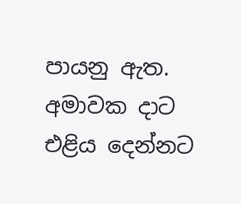පායනු ඇත. අමාවක දාට එළිය දෙන්නට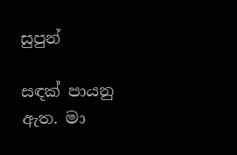සුපුන්

සඳක් පායනු ඇත. මා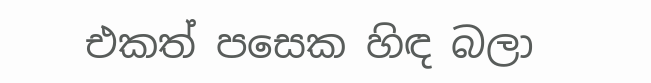එකත් පසෙක හිඳ බලා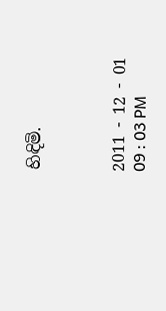හිඳිමි.



2011 - 12 - 01
09 : 03 PM